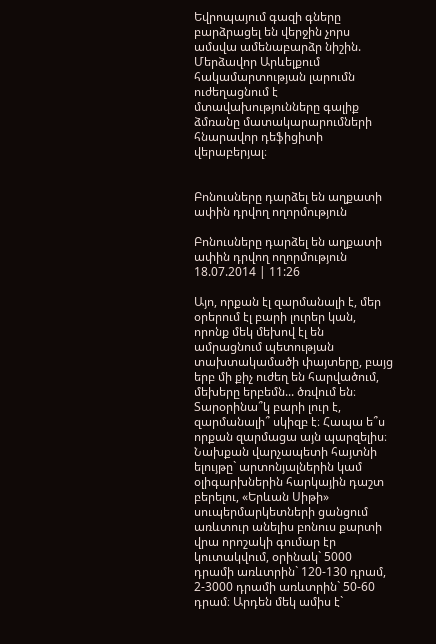Եվրոպայում գազի գները բարձրացել են վերջին չորս ամսվա ամենաբարձր նիշին. Մերձավոր Արևելքում հակամարտության լարումն ուժեղացնում է մտավախությունները գալիք ձմռանը մատակարարումների հնարավոր դեֆիցիտի վերաբերյալ։


Բոնուսները դարձել են աղքատի ափին դրվող ողորմություն

Բոնուսները դարձել են աղքատի ափին դրվող ողորմություն
18.07.2014 | 11:26

Այո, որքան էլ զարմանալի է, մեր օրերում էլ բարի լուրեր կան, որոնք մեկ մեխով էլ են ամրացնում պետության տախտակամածի փայտերը, բայց երբ մի քիչ ուժեղ են հարվածում, մեխերը երբեմն... ծռվում են։
Տարօրինա՞կ բարի լուր է, զարմանալի՞ սկիզբ է։ Հապա ե՞ս որքան զարմացա այն պարզելիս։
Նախքան վարչապետի հայտնի ելույթը` արտոնյալներին կամ օլիգարխներին հարկային դաշտ բերելու, «Երևան Սիթի» սուպերմարկետների ցանցում առևտուր անելիս բոնուս քարտի վրա որոշակի գումար էր կուտակվում, օրինակ` 5000 դրամի առևտրին` 120-130 դրամ, 2-3000 դրամի առևտրին` 50-60 դրամ։ Արդեն մեկ ամիս է`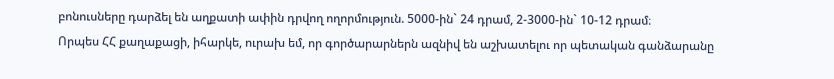բոնուսները դարձել են աղքատի ափին դրվող ողորմություն. 5000-ին` 24 դրամ, 2-3000-ին` 10-12 դրամ։
Որպես ՀՀ քաղաքացի, իհարկե, ուրախ եմ, որ գործարարներն ազնիվ են աշխատելու որ պետական գանձարանը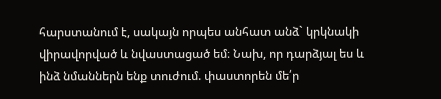հարստանում է, սակայն որպես անհատ անձ` կրկնակի վիրավորված և նվաստացած եմ։ Նախ, որ դարձյալ ես և ինձ նմաններն ենք տուժում. փաստորեն մե՛ր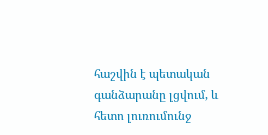հաշվին է պետական գանձարանը լցվում, և հետո լուռումունջ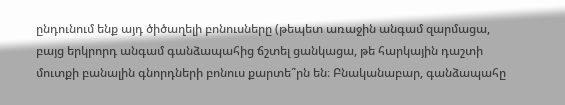ընդունում ենք այդ ծիծաղելի բոնուսները (թեպետ առաջին անգամ զարմացա, բայց երկրորդ անգամ գանձապահից ճշտել ցանկացա, թե հարկային դաշտի մուտքի բանալին գնորդների բոնուս քարտե՞րն են։ Բնականաբար, գանձապահը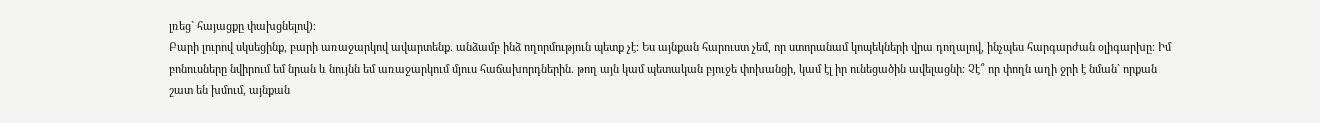լռեց` հայացքը փախցնելով)։
Բարի լուրով սկսեցինք, բարի առաջարկով ավարտենք. անձամբ ինձ ողորմություն պետք չէ։ Ես այնքան հարուստ չեմ, որ ստորանամ կոպեկների վրա դողալով, ինչպես հարգարժան օլիգարխը։ Իմ բոնուսները նվիրում եմ նրան և նույնն եմ առաջարկում մյուս հաճախորդներին. թող այն կամ պետական բյուջե փոխանցի, կամ էլ իր ունեցածին ավելացնի։ Չէ՞ որ փողն աղի ջրի է նման` որքան շատ են խմում, այնքան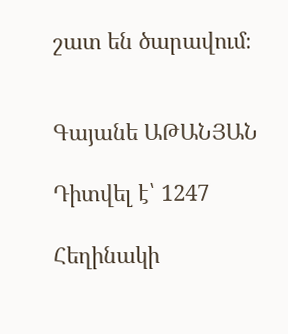շատ են ծարավում։


Գայանե ԱԹԱՆՅԱՆ

Դիտվել է՝ 1247

Հեղինակի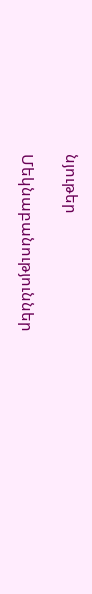նյութեր

Մեկնաբանություններ